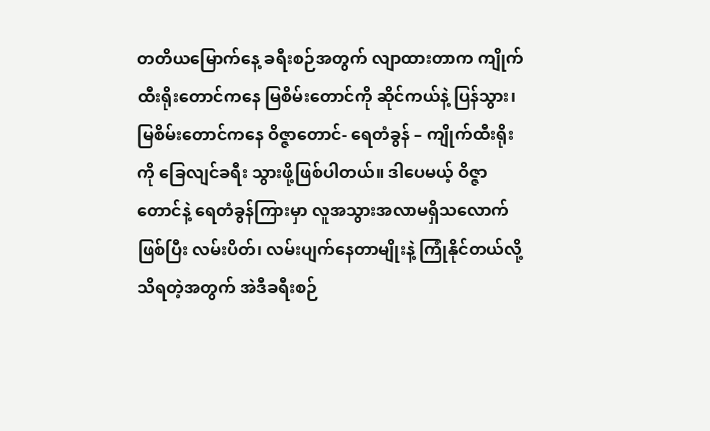တတိယမြောက်နေ့ ခရီးစဉ်အတွက် လျာထားတာက ကျိုက်ထီးရိုးတောင်ကနေ မြစိမ်းတောင်ကို ဆိုင်ကယ်နဲ့ ပြန်သွား၊ မြစိမ်းတောင်ကနေ ဝိဇ္ဇာတောင်- ရေတံခွန် – ကျိုက်ထီးရိုးကို ခြေလျင်ခရီး သွားဖို့ဖြစ်ပါတယ်။ ဒါပေမယ့် ဝိဇ္ဇာတောင်နဲ့ ရေတံခွန်ကြားမှာ လူအသွားအလာမရှိသလောက် ဖြစ်ပြီး လမ်းပိတ်၊ လမ်းပျက်နေတာမျိုးနဲ့ ကြုံနိုင်တယ်လို့ သိရတဲ့အတွက် အဲဒီခရီးစဉ်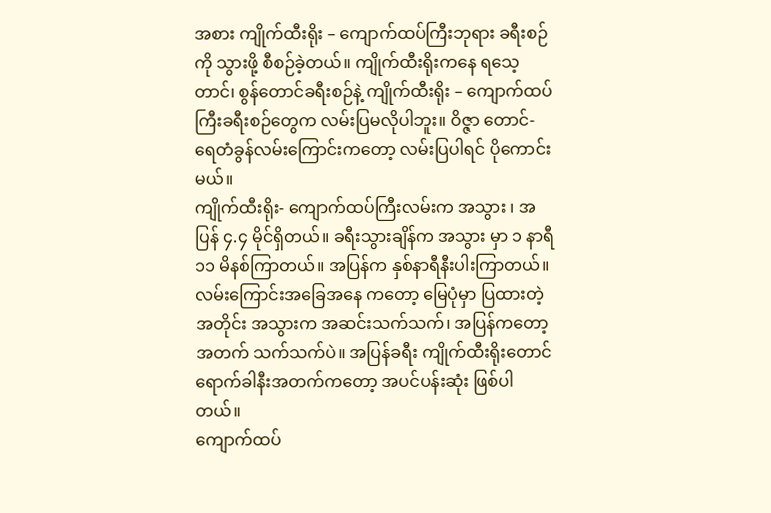အစား ကျိုက်ထီးရိုး – ကျောက်ထပ်ကြီးဘုရား ခရီးစဉ်ကို သွားဖို့ စီစဉ်ခဲ့တယ်။ ကျိုက်ထီးရိုးကနေ ရသေ့ တာင်၊ စွန်တောင်ခရီးစဉ်နဲ့ ကျိုက်ထီးရိုး – ကျောက်ထပ်ကြီးခရီးစဉ်တွေက လမ်းပြမလိုပါဘူး။ ဝိဇ္ဇာ တောင်- ရေတံခွန်လမ်းကြောင်းကတော့ လမ်းပြပါရင် ပိုကောင်းမယ်။
ကျိုက်ထီးရိုး- ကျောက်ထပ်ကြီးလမ်းက အသွား ၊ အပြန် ၄.၄ မိုင်ရှိတယ်။ ခရီးသွားချိန်က အသွား မှာ ၁ နာရီ ၁၁ မိနစ်ကြာတယ်။ အပြန်က နှစ်နာရီနီးပါးကြာတယ်။ လမ်းကြောင်းအခြေအနေ ကတော့ မြေပုံမှာ ပြထားတဲ့အတိုင်း အသွားက အဆင်းသက်သက်၊ အပြန်ကတော့ အတက် သက်သက်ပဲ။ အပြန်ခရီး ကျိုက်ထီးရိုးတောင်ရောက်ခါနီးအတက်ကတော့ အပင်ပန်းဆုံး ဖြစ်ပါတယ်။
ကျောက်ထပ်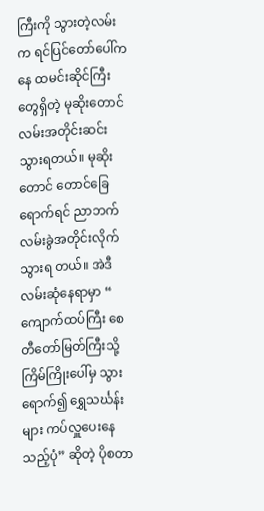ကြီးကို သွားတဲ့လမ်းက ရင်ပြင်တော်ပေါ်ကနေ ထမင်းဆိုင်ကြီးတွေရှိတဲ့ မုဆိုးတောင် လမ်းအတိုင်းဆင်းသွားရတယ်။ မုဆိုးတောင် တောင်ခြေရောက်ရင် ညာဘက်လမ်းခွဲအတိုင်းလိုက် သွားရ တယ်။ အဲဒီလမ်းဆုံနေရာမှာ “ ကျောက်ထပ်ကြီး စေတီတော်မြတ်ကြီးသို့ ကြိမ်ကြိုးပေါ်မှ သွား ရောက်၍ ရွှေသင်္ဃန်းများ ကပ်လှူပေးနေသည့်ပုံ” ဆိုတဲ့ ပိုစတာ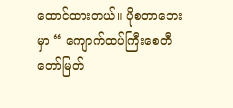ထောင်ထားတယ်။ ပိုစတာဘေး မှာ “ ကျောက်ထပ်ကြီးစေတီတော်မြတ်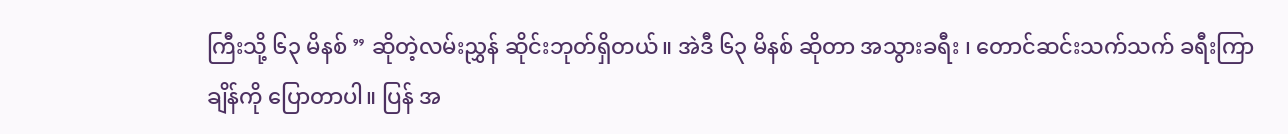ကြီးသို့ ၆၃ မိနစ် ” ဆိုတဲ့လမ်းညွှန် ဆိုင်းဘုတ်ရှိတယ်။ အဲဒီ ၆၃ မိနစ် ဆိုတာ အသွားခရီး ၊ တောင်ဆင်းသက်သက် ခရီးကြာချိန်ကို ပြောတာပါ။ ပြန် အ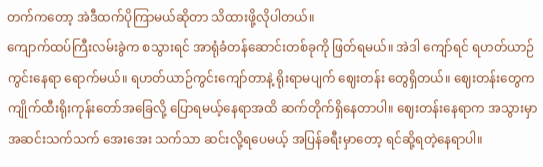တက်ကတော့ အဲဒီထက်ပိုကြာမယ်ဆိုတာ သိထားဖို့လိုပါတယ်။
ကျောက်ထပ်ကြီးလမ်းခွဲက စသွားရင် အာရုံခံတန်ဆောင်းတစ်ခုကို ဖြတ်ရမယ်။ အဲဒါ ကျော်ရင် ရဟတ်ယာဉ်ကွင်းနေရာ ရောက်မယ်။ ရဟတ်ယာဉ်ကွင်းကျော်တာနဲ့ ရိုးရာမပျက် ဈေးတန်း တွေရှိတယ်။ ဈေးတန်းတွေက ကျိုက်ထီးရိုးကုန်းတော်အခြေလို့ ပြောရမယ့်နေရာအထိ ဆက်တိုက်ရှိနေတာပါ။ ဈေးတန်းနေရာက အသွားမှာ အဆင်းသက်သက် အေးအေး သက်သာ ဆင်းလို့ရပေမယ့် အပြန်ခရီးမှာတော့ ရင်ဆို့ရတဲ့နေရာပါ။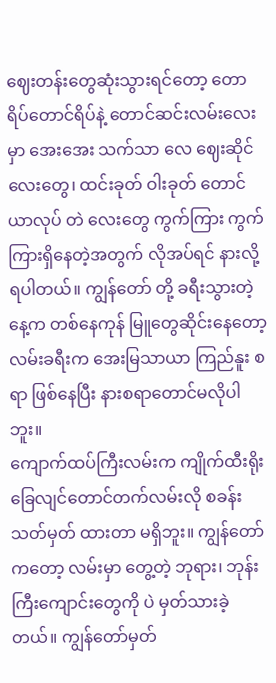ဈေးတန်းတွေဆုံးသွားရင်တော့ တောရိပ်တောင်ရိပ်နဲ့ တောင်ဆင်းလမ်းလေးမှာ အေးအေး သက်သာ လေ ဈေးဆိုင်လေးတွေ၊ ထင်းခုတ် ဝါးခုတ် တောင်ယာလုပ် တဲ လေးတွေ ကွက်ကြား ကွက်ကြားရှိနေတဲ့အတွက် လိုအပ်ရင် နားလို့ရပါတယ်။ ကျွန်တော် တို့ ခရီးသွားတဲ့နေ့က တစ်နေကုန် မြူတွေဆိုင်းနေတော့ လမ်းခရီးက အေးမြသာယာ ကြည်နူး စရာ ဖြစ်နေပြီး နားစရာတောင်မလိုပါဘူး။
ကျောက်ထပ်ကြီးလမ်းက ကျိုက်ထီးရိုးခြေလျင်တောင်တက်လမ်းလို စခန်းသတ်မှတ် ထားတာ မရှိဘူး။ ကျွန်တော်ကတော့ လမ်းမှာ တွေ့တဲ့ ဘုရား၊ ဘုန်းကြီးကျောင်းတွေကို ပဲ မှတ်သားခဲ့ တယ်။ ကျွန်တော်မှတ်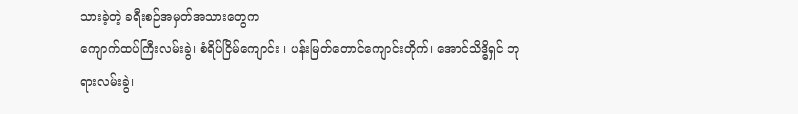သားခဲ့တဲ့ ခရီးစဉ်အမှတ်အသားတွေက
ကျောက်ထပ်ကြီးလမ်းခွဲ၊ စံရိပ်ငြိမ်ကျောင်း ၊ ပန်းမြတ်တောင်ကျောင်းတိုက်၊ အောင်သိဒ္ဓိရှင် ဘုရားလမ်းခွဲ၊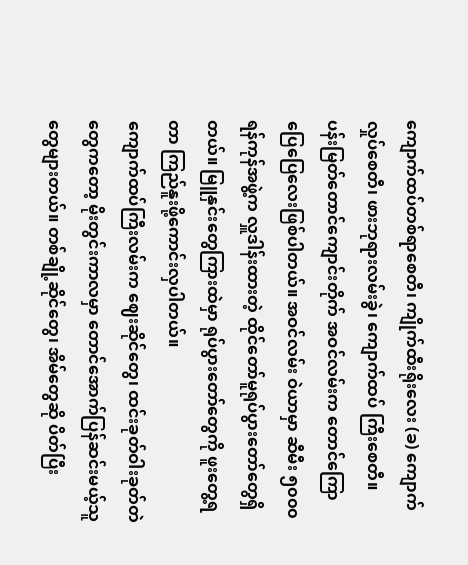ကျောက်ထပ်တစ်ရာစေတီ၊ ကျိုက်ထီးရိုးလေး (ခ) ကျောက်လှုပ်စေတီ၊ ဖားဘုရားလမ်းခွဲ၊ ကျောက်ထပ် ကြီးစေတီ။
ပန်းမြတ်တောင်ကျောင်းတိုက် အဝင်လမ်းက တောင်ကြောပြေပြေလေးဖြစ်ပါတယ်။ အဝင်လမ်း ဝဲယာမှာ ဆီမီး ၅၀၀၀ ရန်ကုန်အဖွဲ့က လှူဒါန်းထားတဲ့ ထိုင်တော်မူရုပ်ပွားတော်တွေရှိတယ်။ မြူနှင်းတွေကြားထဲမှာ ရုပ်ပွားတော်တွေကို ဖူးတွေ့ရတာ ကြည်နူးဖို့ကောင်းလှပါတယ်။
ကျောက်ထပ်ကြီးလမ်းက ဈေးဆိုင်တွေ၊ ထင်းခုတ်ဝါးခုတ်တဲတွေကတော့ မိုးတွင်းကာလမှာ တောင်အောက်ပြန်ဆင်းမယ့်သူတွေများတယ်။ တစ်ချို့ဆိုင်တွေ၊ အိမ်တွေဆို ပိတ်ပြီး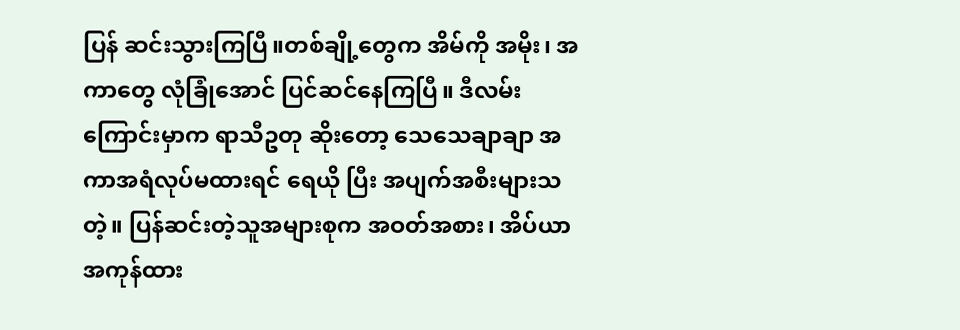ပြန် ဆင်းသွားကြပြီ။တစ်ချို့တွေက အိမ်ကို အမိုး၊ အကာတွေ လုံခြုံအောင် ပြင်ဆင်နေကြပြီ။ ဒီလမ်းကြောင်းမှာက ရာသီဥတု ဆိုးတော့ သေသေချာချာ အကာအရံလုပ်မထားရင် ရေယို ပြီး အပျက်အစီးများသတဲ့။ ပြန်ဆင်းတဲ့သူအများစုက အဝတ်အစား၊ အိပ်ယာ အကုန်ထား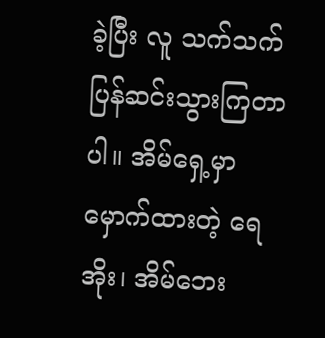ခဲ့ပြီး လူ သက်သက်ပြန်ဆင်းသွားကြတာပါ။ အိမ်ရှေ့မှာ မှောက်ထားတဲ့ ရေ အိုး၊ အိမ်ဘေး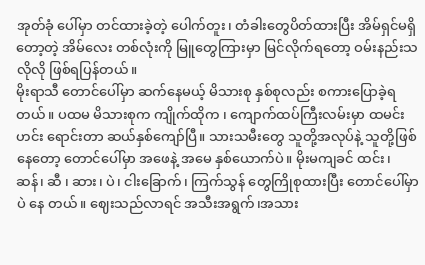အုတ်ခုံ ပေါ်မှာ တင်ထားခဲ့တဲ့ ပေါက်တူး၊ တံခါးတွေပိတ်ထားပြီး အိမ်ရှင်မရှိတော့တဲ့ အိမ်လေး တစ်လုံးကို မြူတွေကြားမှာ မြင်လိုက်ရတော့ ဝမ်းနည်းသလိုလို ဖြစ်ရပြန်တယ်။
မိုးရာသီ တောင်ပေါ်မှာ ဆက်နေမယ့် မိသားစု နှစ်စုလည်း စကားပြောခဲ့ရတယ်။ ပထမ မိသားစုက ကျိုက်ထိုက ၊ ကျောက်ထပ်ကြီးလမ်းမှာ ထမင်းဟင်း ရောင်းတာ ဆယ်နှစ်ကျော်ပြီ။ သားသမီးတွေ သူတို့အလုပ်နဲ့ သူတို့ဖြစ်နေတော့ တောင်ပေါ်မှာ အဖေနဲ့ အမေ နှစ်ယောက်ပဲ။ မိုးမကျခင် ထင်း၊ ဆန်၊ ဆီ ၊ ဆား၊ ပဲ၊ ငါးခြောက်၊ ကြက်သွန် တွေကြိုစုထားပြီး တောင်ပေါ်မှာပဲ နေ တယ်။ ဈေးသည်လာရင် အသီးအရွက်၊အသား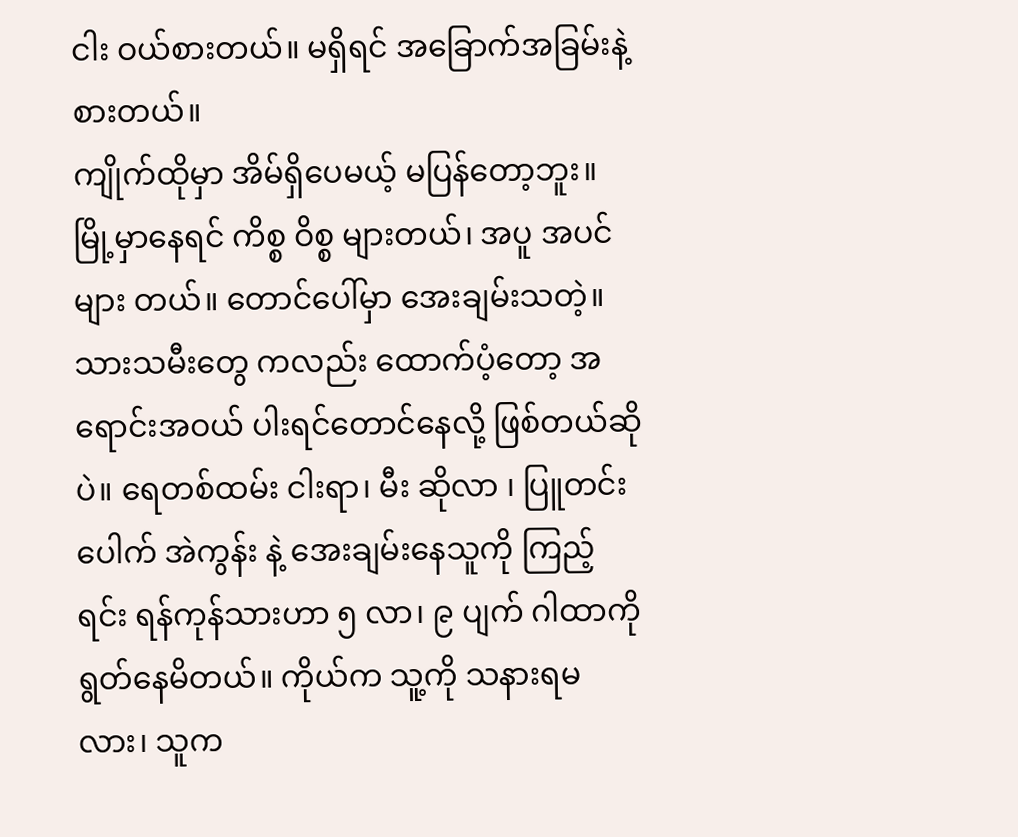ငါး ဝယ်စားတယ်။ မရှိရင် အခြောက်အခြမ်းနဲ့ စားတယ်။
ကျိုက်ထိုမှာ အိမ်ရှိပေမယ့် မပြန်တော့ဘူး။ မြို့မှာနေရင် ကိစ္စ ဝိစ္စ များတယ်၊ အပူ အပင်များ တယ်။ တောင်ပေါ်မှာ အေးချမ်းသတဲ့။ သားသမီးတွေ ကလည်း ထောက်ပံ့တော့ အရောင်းအဝယ် ပါးရင်တောင်နေလို့ ဖြစ်တယ်ဆိုပဲ။ ရေတစ်ထမ်း ငါးရာ၊ မီး ဆိုလာ ၊ ပြူတင်း ပေါက် အဲကွန်း နဲ့ အေးချမ်းနေသူကို ကြည့်ရင်း ရန်ကုန်သားဟာ ၅ လာ၊ ၉ ပျက် ဂါထာကို ရွတ်နေမိတယ်။ ကိုယ်က သူ့ကို သနားရမလား၊ သူက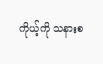ကိုယ့်ကို သနားစ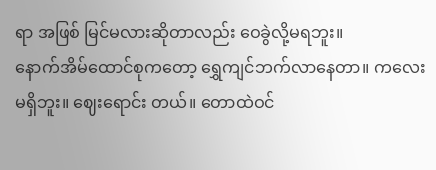ရာ အဖြစ် မြင်မလားဆိုတာလည်း ဝေခွဲလို့မရဘူး။
နောက်အိမ်ထောင်စုကတော့ ရွှေကျင်ဘက်လာနေတာ။ ကလေးမရှိဘူး။ ဈေးရောင်း တယ်။ တောထဲဝင်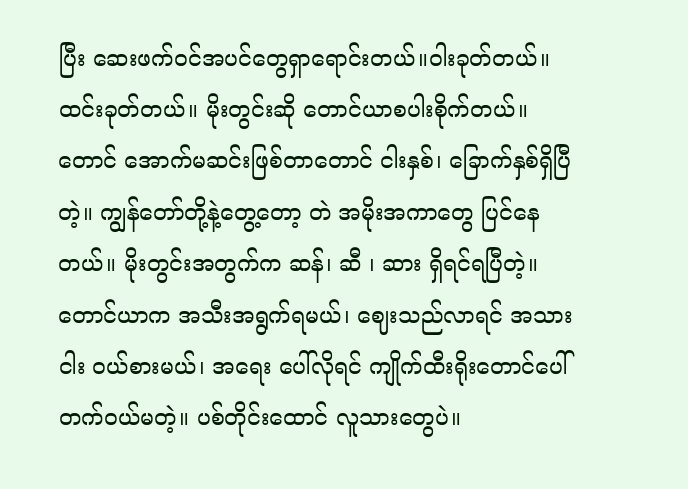ပြီး ဆေးဖက်ဝင်အပင်တွေရှာရောင်းတယ်။ဝါးခုတ်တယ်။ ထင်းခုတ်တယ်။ မိုးတွင်းဆို တောင်ယာစပါးစိုက်တယ်။ တောင် အောက်မဆင်းဖြစ်တာတောင် ငါးနှစ်၊ ခြောက်နှစ်ရှိပြီတဲ့။ ကျွန်တော်တို့နဲ့တွေ့တော့ တဲ အမိုးအကာတွေ ပြင်နေတယ်။ မိုးတွင်းအတွက်က ဆန်၊ ဆီ ၊ ဆား ရှိရင်ရပြီတဲ့။ တောင်ယာက အသီးအရွက်ရမယ်၊ ဈေးသည်လာရင် အသားငါး ဝယ်စားမယ်၊ အရေး ပေါ်လိုရင် ကျိုက်ထီးရိုးတောင်ပေါ်တက်ဝယ်မတဲ့။ ပစ်တိုင်းထောင် လူသားတွေပဲ။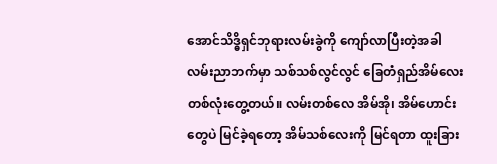အောင်သိဒ္ဓိရှင်ဘုရားလမ်းခွဲကို ကျော်လာပြီးတဲ့အခါ လမ်းညာဘက်မှာ သစ်သစ်လွင်လွင် ခြေတံရှည်အိမ်လေး တစ်လုံးတွေ့တယ်။ လမ်းတစ်လေ အိမ်အို၊ အိမ်ဟောင်းတွေပဲ မြင်ခဲ့ရတော့ အိမ်သစ်လေးကို မြင်ရတာ ထူးခြား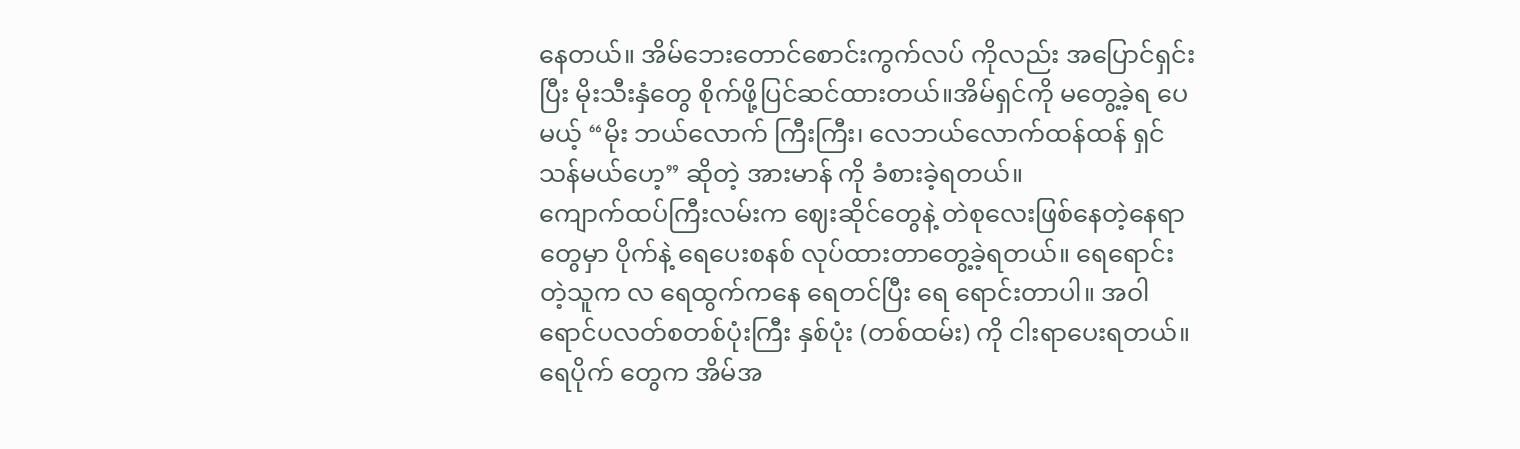နေတယ်။ အိမ်ဘေးတောင်စောင်းကွက်လပ် ကိုလည်း အပြောင်ရှင်းပြီး မိုးသီးနှံတွေ စိုက်ဖို့ပြင်ဆင်ထားတယ်။အိမ်ရှင်ကို မတွေ့ခဲ့ရ ပေမယ့် “မိုး ဘယ်လောက် ကြီးကြီး၊ လေဘယ်လောက်ထန်ထန် ရှင်သန်မယ်ဟေ့” ဆိုတဲ့ အားမာန် ကို ခံစားခဲ့ရတယ်။
ကျောက်ထပ်ကြီးလမ်းက ဈေးဆိုင်တွေနဲ့ တဲစုလေးဖြစ်နေတဲ့နေရာတွေမှာ ပိုက်နဲ့ ရေပေးစနစ် လုပ်ထားတာတွေ့ခဲ့ရတယ်။ ရေရောင်းတဲ့သူက လ ရေထွက်ကနေ ရေတင်ပြီး ရေ ရောင်းတာပါ။ အဝါရောင်ပလတ်စတစ်ပုံးကြီး နှစ်ပုံး (တစ်ထမ်း) ကို ငါးရာပေးရတယ်။ ရေပိုက် တွေက အိမ်အ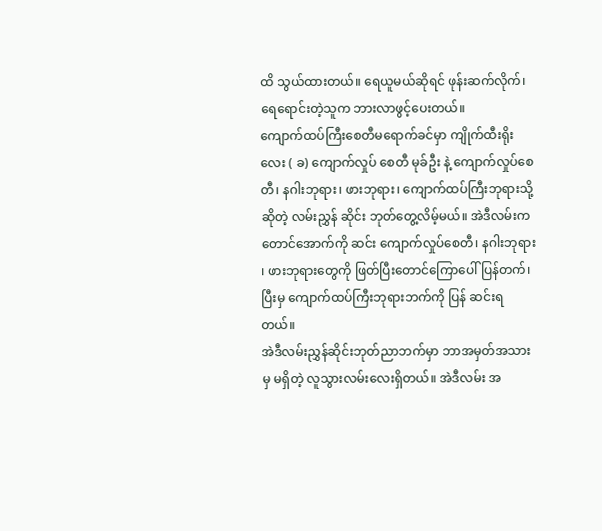ထိ သွယ်ထားတယ်။ ရေယူမယ်ဆိုရင် ဖုန်းဆက်လိုက်၊ ရေရောင်းတဲ့သူက ဘားလာဖွင့်ပေးတယ်။
ကျောက်ထပ်ကြီးစေတီမရောက်ခင်မှာ ကျိုက်ထီးရိုးလေး ( ခ) ကျောက်လှုပ် စေတီ မုခ်ဦး နဲ့ ကျောက်လှုပ်စေတီ၊ နဂါးဘုရား၊ ဖားဘုရား၊ ကျောက်ထပ်ကြီးဘုရားသို့ ဆိုတဲ့ လမ်းညွှန် ဆိုင်း ဘုတ်တွေ့လိမ့်မယ်။ အဲဒီလမ်းက တောင်အောက်ကို ဆင်း ကျောက်လှုပ်စေတီ၊ နဂါးဘုရား ၊ ဖားဘုရားတွေကို ဖြတ်ပြီးတောင်ကြောပေါ်ပြန်တက်၊ ပြီးမှ ကျောက်ထပ်ကြီးဘုရားဘက်ကို ပြန် ဆင်းရတယ်။
အဲဒီလမ်းညွှန်ဆိုင်းဘုတ်ညာဘက်မှာ ဘာအမှတ်အသားမှ မရှိတဲ့ လူသွားလမ်းလေးရှိတယ်။ အဲဒီလမ်း အ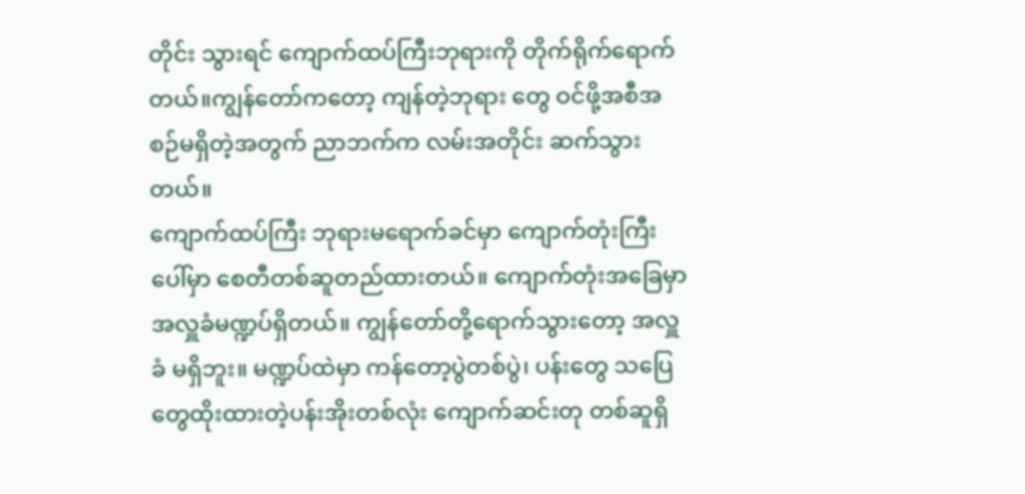တိုင်း သွားရင် ကျောက်ထပ်ကြီးဘုရားကို တိုက်ရိုက်ရောက်တယ်။ကျွန်တော်ကတော့ ကျန်တဲ့ဘုရား တွေ ဝင်ဖို့အစီအစဉ်မရှိတဲ့အတွက် ညာဘက်က လမ်းအတိုင်း ဆက်သွားတယ်။
ကျောက်ထပ်ကြီး ဘုရားမရောက်ခင်မှာ ကျောက်တုံးကြီးပေါ်မှာ စေတီတစ်ဆူတည်ထားတယ်။ ကျောက်တုံးအခြေမှာ အလှူခံမဏ္ဍပ်ရှိတယ်။ ကျွန်တော်တို့ရောက်သွားတော့ အလှူခံ မရှိဘူး။ မဏ္ဍပ်ထဲမှာ ကန်တော့ပွဲတစ်ပွဲ၊ ပန်းတွေ သပြေတွေထိုးထားတဲ့ပန်းအိုးတစ်လုံး ကျောက်ဆင်းတု တစ်ဆူရှိ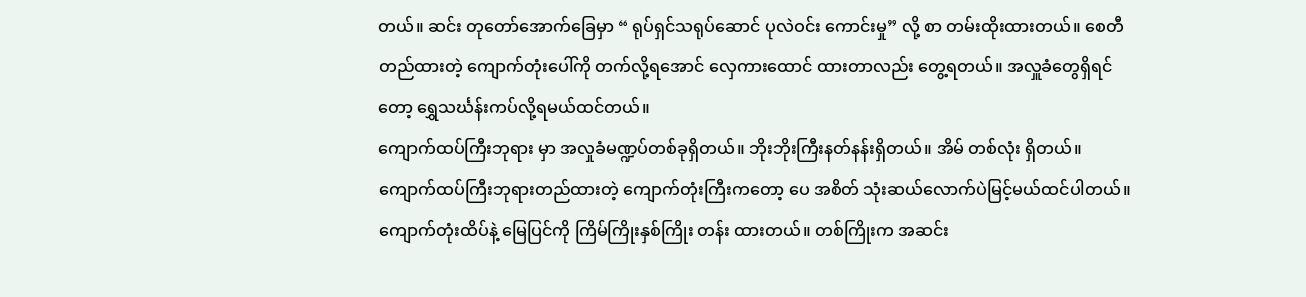တယ်။ ဆင်း တုတော်အောက်ခြေမှာ “ ရုပ်ရှင်သရုပ်ဆောင် ပုလဲဝင်း ကောင်းမှု” လို့ စာ တမ်းထိုးထားတယ်။ စေတီတည်ထားတဲ့ ကျောက်တုံးပေါ်ကို တက်လို့ရအောင် လှေကားထောင် ထားတာလည်း တွေ့ရတယ်။ အလှူခံတွေရှိရင်တော့ ရွှေသင်္ဃန်းကပ်လို့ရမယ်ထင်တယ်။
ကျောက်ထပ်ကြီးဘုရား မှာ အလှုခံမဏ္ဍပ်တစ်ခုရှိတယ်။ ဘိုးဘိုးကြီးနတ်နန်းရှိတယ်။ အိမ် တစ်လုံး ရှိတယ်။ ကျောက်ထပ်ကြီးဘုရားတည်ထားတဲ့ ကျောက်တုံးကြီးကတော့ ပေ အစိတ် သုံးဆယ်လောက်ပဲမြင့်မယ်ထင်ပါတယ်။ ကျောက်တုံးထိပ်နဲ့ မြေပြင်ကို ကြိမ်ကြိုးနှစ်ကြိုး တန်း ထားတယ်။ တစ်ကြိုးက အဆင်း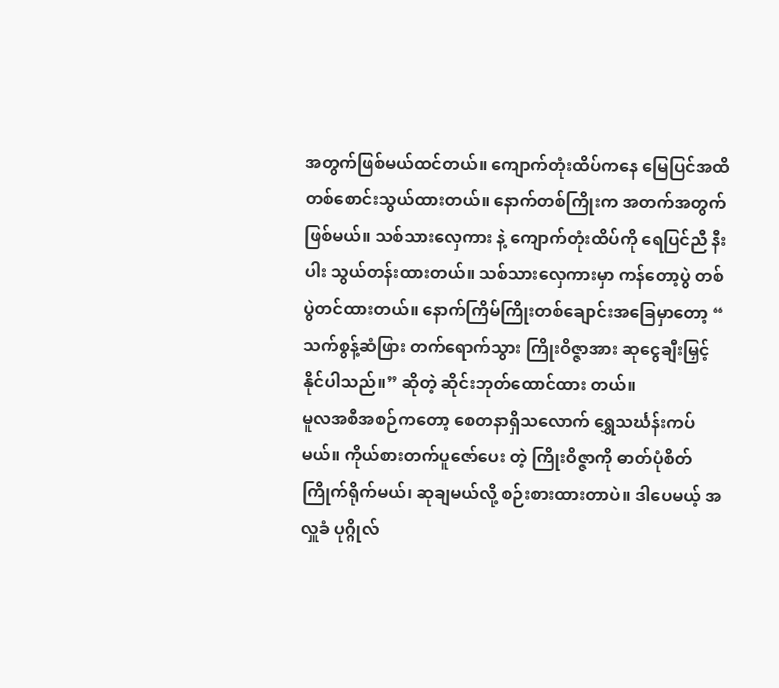အတွက်ဖြစ်မယ်ထင်တယ်။ ကျောက်တုံးထိပ်ကနေ မြေပြင်အထိ တစ်စောင်းသွယ်ထားတယ်။ နောက်တစ်ကြိုးက အတက်အတွက်ဖြစ်မယ်။ သစ်သားလှေကား နဲ့ ကျောက်တုံးထိပ်ကို ရေပြင်ညီ နီးပါး သွယ်တန်းထားတယ်။ သစ်သားလှေကားမှာ ကန်တော့ပွဲ တစ်ပွဲတင်ထားတယ်။ နောက်ကြိမ်ကြိုးတစ်ချောင်းအခြေမှာတော့ “ သက်စွန့်ဆံဖြား တက်ရောက်သွား ကြိုးဝိဇ္ဇာအား ဆုငွေချီးမြှင့်နိုင်ပါသည်။” ဆိုတဲ့ ဆိုင်းဘုတ်ထောင်ထား တယ်။
မူလအစီအစဉ်ကတော့ စေတနာရှိသလောက် ရွှေသင်္ဃန်းကပ်မယ်။ ကိုယ်စားတက်ပူဇော်ပေး တဲ့ ကြိုးဝိဇ္ဇာကို ဓာတ်ပုံစိတ်ကြိုက်ရိုက်မယ်၊ ဆုချမယ်လို့ စဉ်းစားထားတာပဲ။ ဒါပေမယ့် အလှူခံ ပုဂ္ဂိုလ်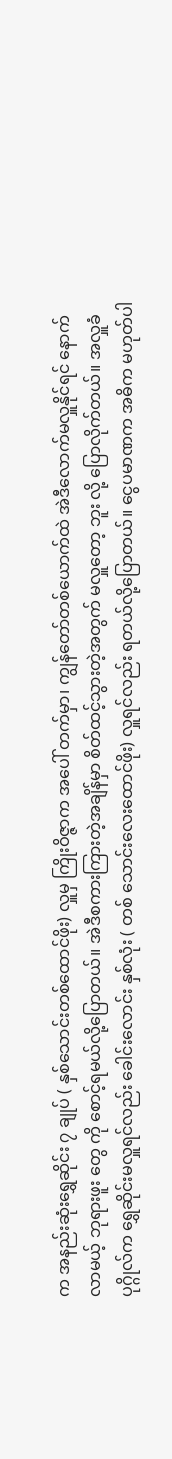က အနည်းဆုံးရွှေဆိုင်း ၇ ချုပ် ( နှစ်သောင်းတစ်ထောင်ဖိုး) လှူမှ ကြိုးဝိဇ္ဇာက အပေါ် တက်မှာ၊ ကျွန်တော်တစ်ယောက်ထဲ အဲဒီလောက်မလှူနိုင်ရင် နောက်လာမယ့် ဘုရားဖူး တွေ ကို စောင့်ရမယ်လို့ပြောတယ်။ အဲဒီစကားကြားတဲ့အချိန်မှာ စိတ်ထင့်သွားတဲ့အတွက် မလှူတော့ ဘူး လို့ ပြောလိုက်တယ်။ အလှူခံပုဂ္ဂိုလ်က ရွှေဆိုင်းမလှူရင်လည်း ခေါင်းလောင်း နှစ်လုံး ( တစ် သောင်းလေးထောင်ဖိုး) လှူရင်လည်း ရတယ်လို့ပြောတယ်။ ငွေပမာဏက အဓိက မဟုတ်ပါ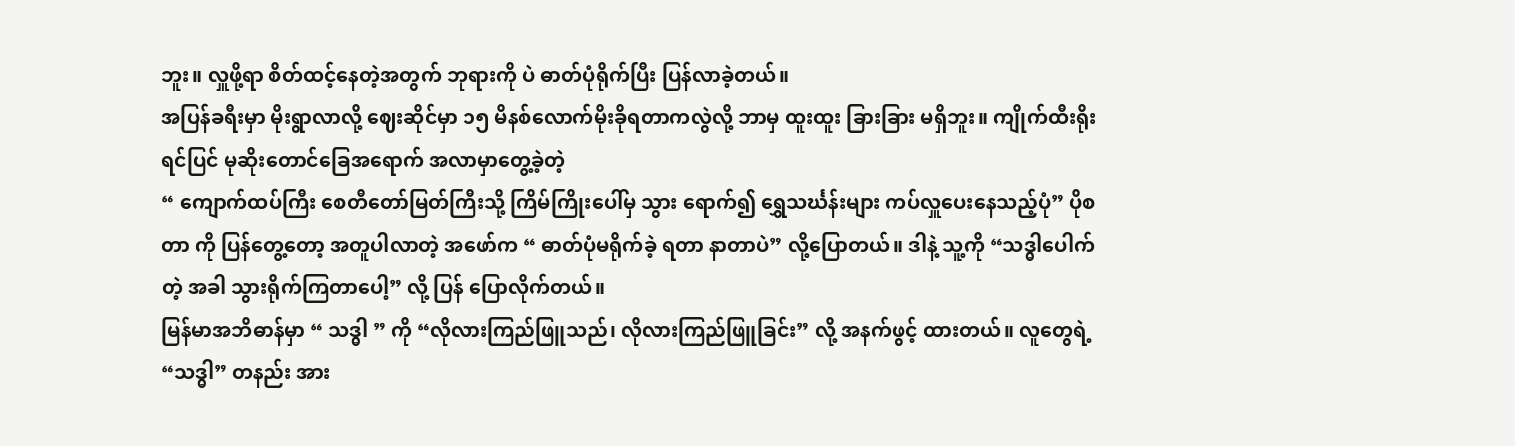ဘူး။ လှူဖို့ရာ စိတ်ထင့်နေတဲ့အတွက် ဘုရားကို ပဲ ဓာတ်ပုံရိုက်ပြီး ပြန်လာခဲ့တယ်။
အပြန်ခရီးမှာ မိုးရွာလာလို့ ဈေးဆိုင်မှာ ၁၅ မိနစ်လောက်မိုးခိုရတာကလွဲလို့ ဘာမှ ထူးထူး ခြားခြား မရှိဘူး။ ကျိုက်ထီးရိုးရင်ပြင် မုဆိုးတောင်ခြေအရောက် အလာမှာတွေ့ခဲ့တဲ့
“ ကျောက်ထပ်ကြီး စေတီတော်မြတ်ကြီးသို့ ကြိမ်ကြိုးပေါ်မှ သွား ရောက်၍ ရွှေသင်္ဃန်းများ ကပ်လှူပေးနေသည့်ပုံ” ပိုစတာ ကို ပြန်တွေ့တော့ အတူပါလာတဲ့ အဖော်က “ ဓာတ်ပုံမရိုက်ခဲ့ ရတာ နာတာပဲ” လို့ပြောတယ်။ ဒါနဲ့ သူ့ကို “သဒ္ဓါပေါက်တဲ့ အခါ သွားရိုက်ကြတာပေါ့” လို့ ပြန် ပြောလိုက်တယ်။
မြန်မာအဘိဓာန်မှာ “ သဒ္ဓါ ” ကို “လိုလားကြည်ဖြူသည်၊ လိုလားကြည်ဖြူခြင်း” လို့ အနက်ဖွင့် ထားတယ်။ လူတွေရဲ့ “သဒ္ဓါ” တနည်း အား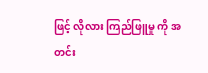ဖြင့် လိုလား ကြည်ဖြူမှု ကို အတင်း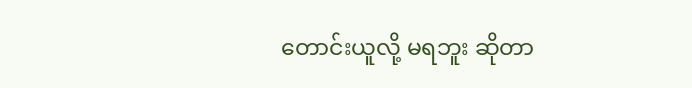တောင်းယူလို့ မရဘူး ဆိုတာ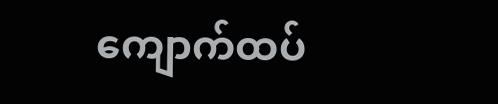ကျောက်ထပ်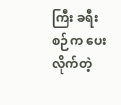ကြီး ခရီးစဉ်က ပေးလိုက်တဲ့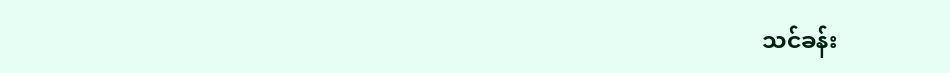သင်ခန်း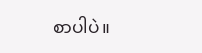စာပါပဲ။